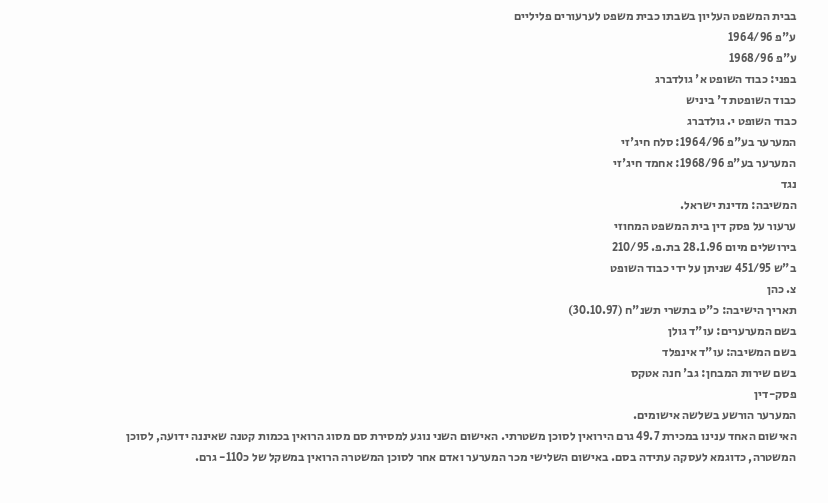בבית המשפט העליון בשבתו כבית משפט לערעורים פליליים
ע"פ 1964/96
ע"פ 1968/96
בפני: כבוד השופט א' גולדברג
כבוד השופטת ד' ביניש
כבוד השופט י. גולדברג
המערער בע"פ 1964/96: סלח חיג'זי
המערער בע"פ 1968/96: אחמד חיג'זי
נגד
המשיבה: מדינת ישראל.
ערעור על פסק דין בית המשפט המחוזי
בירושלים מיום 28.1.96 בת.פ. 210/95
ב"ש 451/95 שניתן על ידי כבוד השופט
צ. כהן
תאריך הישיבה: כ"ט בתשרי תשנ"ח (30.10.97)
בשם המערערים: עו"ד גולן
בשם המשיבה: עו"ד אינפלד
בשם שירות המבחן: גב' חנה אטקס
פסק-דין
המערער הורשע בשלשה אישומים.
האישום האחד ענינו במכירת 49.7 גרם הירואין לסוכן משטרתי. האישום השני נוגע למסירת סם מסוג הרואין בכמות קטנה שאיננה ידועה, לסוכן המשטרה, כדוגמא לעסקה עתידה בסם. באישום השלישי מכר המערער ואדם אחר לסוכן המשטרה הרואין במשקל של כ110- גרם.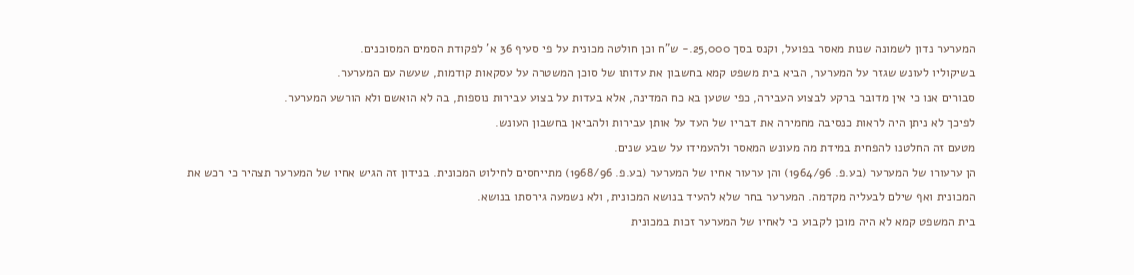המערער נדון לשמונה שנות מאסר בפועל, וקנס בסך 25,000.- ש"ח וכן חולטה מכונית על פי סעיף 36 א' לפקודת הסמים המסוכנים.
בשיקוליו לעונש שגזר על המערער, הביא בית משפט קמא בחשבון את עדותו של סוכן המשטרה על עסקאות קודמות, שעשה עם המערער.
סבורים אנו כי אין מדובר ברקע לבצוע העבירה, כפי שטען בא כח המדינה, אלא בעדות על בצוע עבירות נוספות, בה לא הואשם ולא הורשע המערער.
לפיכך לא ניתן היה לראות כנסיבה מחמירה את דבריו של העד על אותן עבירות ולהביאן בחשבון העונש.
מטעם זה החלטנו להפחית במידת מה מעונש המאסר ולהעמידו על שבע שנים.
הן ערעורו של המערער (בע.פ. 1964/96) והן ערעור אחיו של המערער (בע.פ. 1968/96) מתייחסים לחילוט המכונית. בנידון זה הגיש אחיו של המערער תצהיר כי רכש את המכונית ואף שילם לבעליה מקדמה. המערער בחר שלא להעיד בנושא המכונית, ולא נשמעה גירסתו בנושא.
בית המשפט קמא לא היה מוכן לקבוע כי לאחיו של המערער זכות במכונית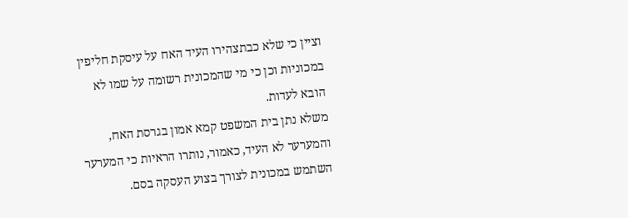וציין כי שלא כבתצהירו העיד האח על עיסקת חליפין במכוניות וכן כי מי שהמכונית רשומה על שמו לא הובא לעדות.
משלא נתן בית המשפט קמא אמון בגרסת האח, והמערער לא העיד, כאמור, נותרו הראיות כי המערער השתמש במכונית לצורך בצוע העסקה בסם.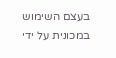בעצם השימוש במכונית על ידי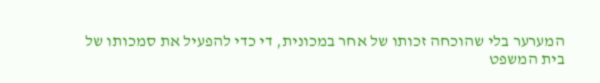המערער בלי שהוכחה זכותו של אחר במכונית, די כדי להפעיל את סמכותו של בית המשפט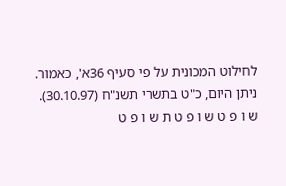לחילוט המכונית על פי סעיף 36א', כאמור.
ניתן היום, כ"ט בתשרי תשנ"ח (30.10.97).
ש ו פ ט ש ו פ ט ת ש ו פ ט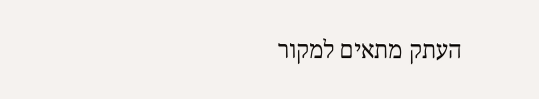העתק מתאים למקור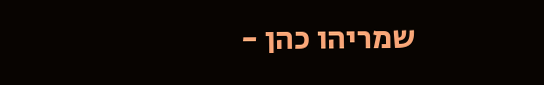שמריהו כהן -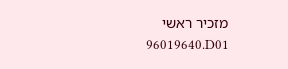מזכיר ראשי
96019640.D01